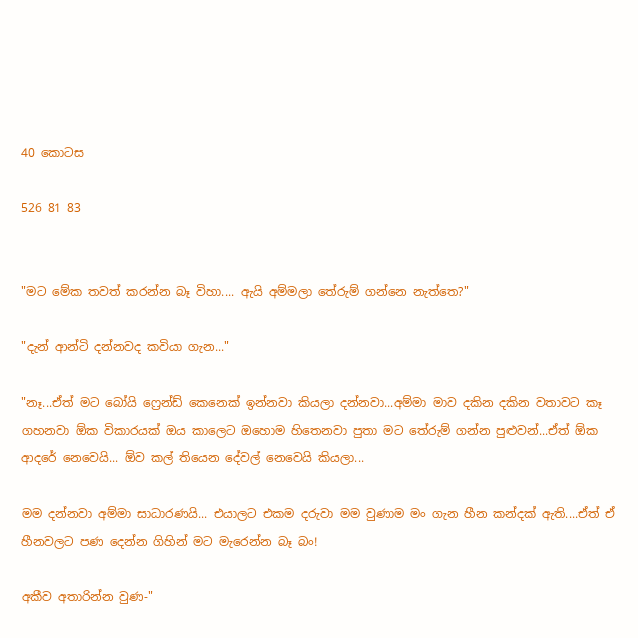40 කොටස

526 81 83


"මට මේක තවත් කරන්න බෑ විහා.... ඇයි අම්මලා තේරුම් ගන්නෙ නැත්තෙ?"

"දැන් ආන්ටි දන්නවද කවියා ගැන..."

"නෑ...ඒත් මට බෝයි ෆ්‍රෙන්ඩ් කෙනෙක් ඉන්නවා කියලා දන්නවා...අම්මා මාව දකින දකින වතාවට කෑ ගහනවා ඕක විකාරයක් ඔය කාලෙට ඔහොම හිතෙනවා පුතා මට තේරුම් ගන්න පුළුවන්...ඒත් ඕක ආදරේ නෙවෙයි... ඕව කල් තියෙන දේවල් නෙවෙයි කියලා...

මම දන්නවා අම්මා සාධාරණයි... එයාලට එකම දරුවා මම වුණාම මං ගැන හීන කන්දක් ඇති....ඒත් ඒ හීනවලට පණ දෙන්න ගිහින් මට මැරෙන්න බෑ බං!

අකීව අතාරින්න වුණ-"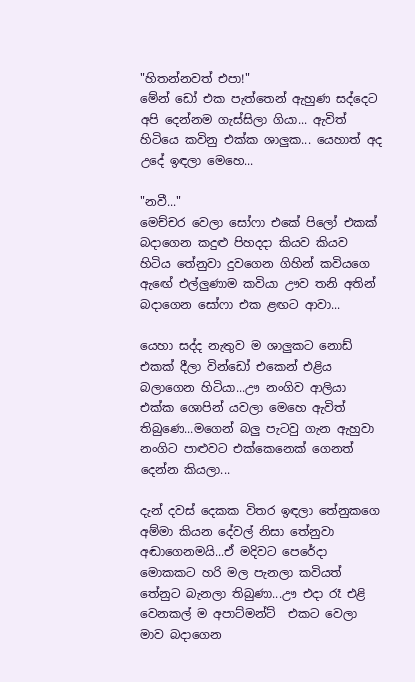"හිතන්නවත් එපා!"
මේන් ඩෝ එක පැත්තෙන් ඇහුණ සද්දෙට අපි දෙන්නම ගැස්සිලා ගියා... ඇවිත් හිටියෙ කවිනු එක්ක ශාලුක... යෙහාත් අද උදේ ඉඳලා මෙහෙ...

"නවී..."
මෙච්චර වෙලා සෝෆා එකේ පිලෝ එකක් බදාගෙන කදුළු පිහදදා කියව කියව හිටිය තේනුවා දුවගෙන ගිහින් කවියගෙ ඇඟේ එල්ලුණාම කවියා ඌව තනි අතින් බදාගෙන සෝෆා එක ළඟට ආවා...

යෙහා සද්ද නැතුව ම ශාලුකට නොඩ් එකක් දීලා වින්ඩෝ එකෙන් එළිය බලාගෙන හිටියා...ඌ නංගිව ආලියා එක්ක ශොපින් යවලා මෙහෙ ඇවිත් තිබුණෙ...මගෙන් බලු පැටවු ගැන ඇහුවා නංගිට පාළුවට එක්කෙනෙක් ගෙනත් දෙන්න කියලා...

දැන් දවස් දෙකක විතර ඉඳලා තේනුකගෙ අම්මා කියන දේවල් නිසා තේනුවා අඬාගෙනමයි...ඒ මදිවට පෙරේදා මොකකට හරි මල පැනලා කවියත් තේනුට බැනලා තිබුණා...ඌ එදා රෑ එළි වෙනකල් ම අපාට්මන්ට්  එකට වෙලා මාව බදාගෙන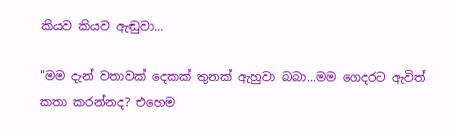කියව කියව ඇඬුවා...

"මම දැන් වතාවක් දෙකක් තුනක් ඇහුවා බබා...මම ගෙදරට ඇවිත් කතා කරන්නද? එහෙම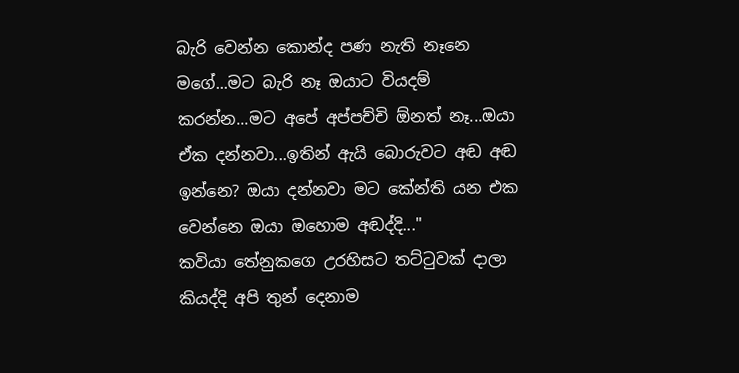බැරි වෙන්න කොන්ද පණ නැති නෑනෙ මගේ...මට බැරි නෑ ඔයාට වියදම් කරන්න...මට අපේ අප්පච්චි ඕනත් නෑ...ඔයා ඒක දන්නවා...ඉතින් ඇයි බොරුවට අඬ අඬ ඉන්නෙ? ඔයා දන්නවා මට කේන්ති යන එක වෙන්නෙ ඔයා ඔහොම අඬද්දි..."
කවියා තේනුකගෙ උරහිසට තට්ටුවක් දාලා කියද්දි අපි තුන් දෙනාම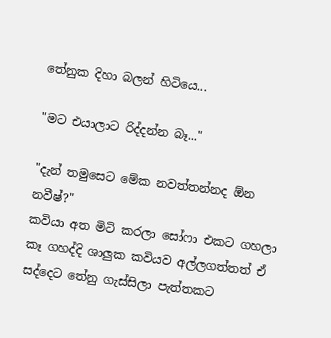තේනුක දිහා බලන් හිටියෙ...

"මට එයාලාට රිද්දන්න බෑ..."

"දැන් තමුසෙට මේක නවත්තන්නද ඕන නවීෂ්?"
කවියා අත මිටි කරලා සෝෆා එකට ගහලා කෑ ගහද්දි ශාලුක කවියව අල්ලගත්තත් ඒ සද්දෙට තේනු ගැස්සිලා පැත්තකට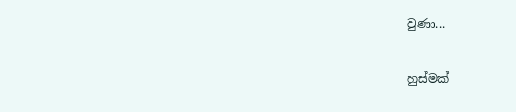වුණා...

හුස්මක්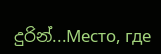දුරින්...Место, где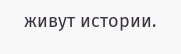живут истории.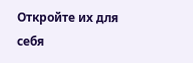Откройте их для себя